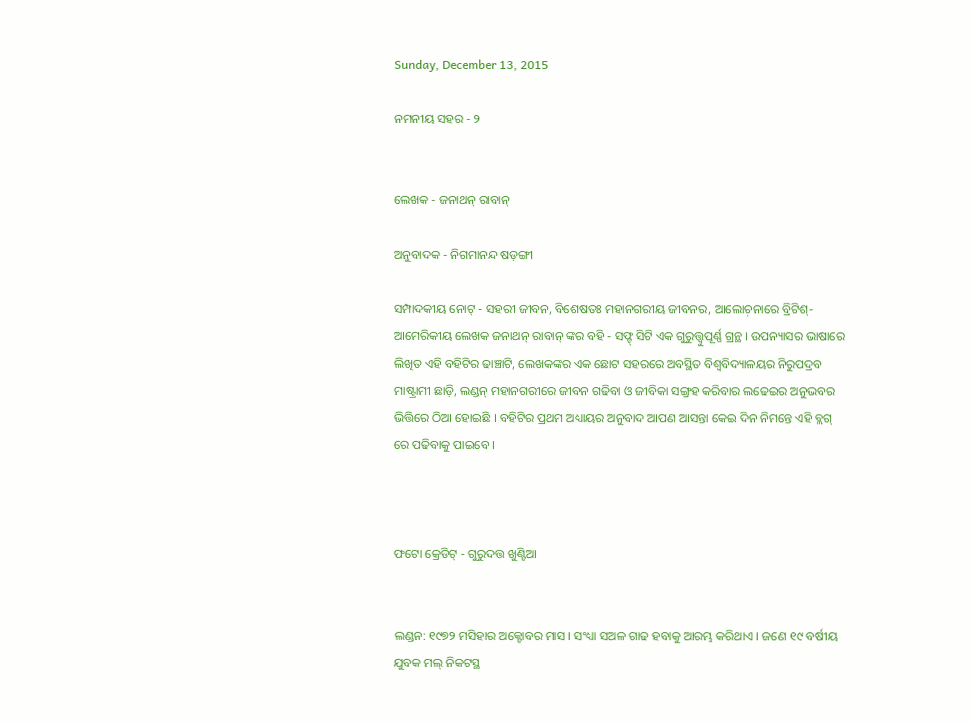Sunday, December 13, 2015

ନମନୀୟ ସହର - ୨


ଲେଖକ - ଜନାଥନ୍ ରାବାନ୍

ଅନୁବାଦକ - ନିଗମାନନ୍ଦ ଷଡ଼ଙ୍ଗୀ

ସମ୍ପାଦକୀୟ ନୋଟ୍ - ସହରୀ ଜୀବନ, ବିଶେଷତଃ ମହାନଗରୀୟ ଜୀବନର, ଆଲୋଚ଼ନାରେ ବ୍ରିଟିଶ୍-ଆମେରିକୀୟ ଲେଖକ ଜନାଥନ୍ ରାବାନ୍ ଙ୍କର ବହି - ସଫ୍ଟ୍ ସିଟି ଏକ ଗୁରୁତ୍ତ୍ୱୁପୂର୍ଣ୍ଣ ଗ୍ରନ୍ଥ । ଉପନ୍ୟାସର ଭାଷାରେ ଲିଖିତ ଏହି ବହିଟିର ଢାଞ୍ଚାଟି, ଲେଖକଙ୍କର ଏକ ଛୋଟ ସହରରେ ଅବସ୍ଥିତ ବିଶ୍ୱବିଦ୍ୟାଳୟର ନିରୁପଦ୍ରବ ମାଷ୍ଟ୍ରାମୀ ଛାଡ଼ି, ଲଣ୍ଡନ୍ ମହାନଗରୀରେ ଜୀବନ ଗଢିବା ଓ ଜୀବିକା ସଙ୍ଗ୍ରହ କରିବାର ଲଢେଇର ଅନୁଭବର ଭିତ୍ତିରେ ଠିଆ ହୋଇଛି । ବହିଟିର ପ୍ରଥମ ଅଧ୍ୟାୟର ଅନୁବାଦ ଆପଣ ଆସନ୍ତା କେଇ ଦିନ ନିମନ୍ତେ ଏହି ବ୍ଲଗ୍ ରେ ପଢିବାକୁ ପାଇବେ ।



ଫଟୋ କ୍ରେଡିଟ୍ - ଗୁରୁଦତ୍ତ ଖୁଣ୍ଟିଆ


ଲଣ୍ଡନ: ୧୯୭୨ ମସିହାର ଅକ୍ଟୋବର ମାସ । ସଂଧ୍ୟା ସଅଳ ଗାଢ ହବାକୁ ଆରମ୍ଭ କରିଥାଏ । ଜଣେ ୧୯ ବର୍ଷୀୟ ଯୁବକ ମଲ୍ ନିକଟସ୍ଥ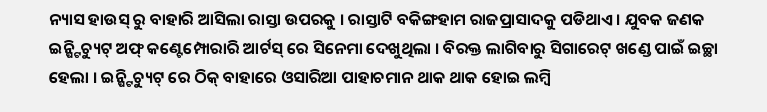ନ୍ୟାସ ହାଉସ୍ ରୁ ବାହାରି ଆସିଲା ରାସ୍ତା ଉପରକୁ । ରାସ୍ତାଟି ବକିଙ୍ଗହାମ ରାଜପ୍ରାସାଦକୁ ପଡିଥାଏ । ଯୁବକ ଜଣକ ଇନ୍ଷ୍ଟିଚ୍ୟୁଟ୍ ଅଫ୍ କଣ୍ଟେମ୍ପୋରାରି ଆର୍ଟସ୍ ରେ ସିନେମା ଦେଖୁଥିଲା । ବିରକ୍ତ ଲାଗିବାରୁ ସିଗାରେଟ୍ ଖଣ୍ଡେ ପାଇଁ ଇଚ୍ଛା ହେଲା । ଇନ୍ଷ୍ଟିଚ୍ୟୁଟ୍ ରେ ଠିକ୍ ବାହାରେ ଓସାରିଆ ପାହାଚମାନ ଥାକ ଥାକ ହୋଇ ଲମ୍ବି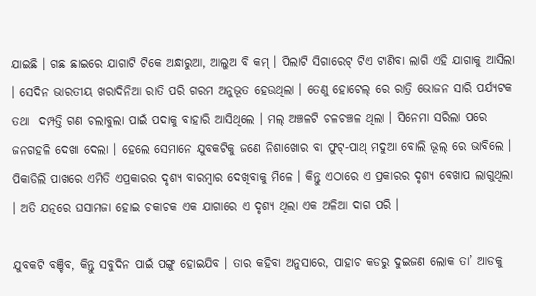ଯାଇଛି । ଗଛ ଛାଇରେ ଯାଗାଟି ଟିକେ ଅନ୍ଧାରୁଆ, ଆଲୁଅ ବି କମ୍ । ପିଲାଟି ସିଗାରେଟ୍ ଟିଏ ଟାଣିବା ଲାଗି ଏହି ଯାଗାକୁ ଆସିଲା । ସେଦିନ ଭାରତୀୟ ଖରାଦିନିଆ ରାତି ପରି ଗରମ ଅନୁଭୂତ ହେଉଥିଲା । ତେଣୁ ହୋଟେଲ୍ ରେ ରାତ୍ରି ଭୋଜନ ସାରି ପର୍ଯ୍ୟଟକ ତଥା  ଦମ୍ପତ୍ତି ଗଣ ଚଲାବୁଲା ପାଇଁ ପଦାକୁ ବାହାରି ଆସିଥିଲେ । ମଲ୍ ଅଞ୍ଚଳଟି ଚଳଚଞ୍ଚଳ ଥିଲା । ସିନେମା ସରିଲା ପରେ ଜନଗହଳି ଦେଖା ଦେଲା । ହେଲେ ସେମାନେ ଯୁବକଟିକୁ ଜଣେ ନିଶାଖୋର ବା ଫୁଟ୍-ପାଥ୍ ମଦୁଆ ବୋଲି ଭୂଲ୍ ରେ ଭାବିଲେ । ପିକାଡିଲି ପାଖରେ ଏମିତି ଏପ୍ରକାରର ଦୃଶ୍ୟ ବାରମ୍ବାର ଦେଖିବାକୁ ମିଳେ । କିନ୍ତୁ ଏଠାରେ ଏ ପ୍ରକାରର ଦୃଶ୍ୟ ବେଖାପ ଲାଗୁଥିଲା । ଅତି ଯତ୍ନରେ ଘସାମଜା ହୋଇ ଚକାଚକ ଏକ ଯାଗାରେ ଏ ଦୃଶ୍ୟ ଥିଲା ଏକ ଅଳିଆ ଦାଗ ପରି ।

ଯୁବକଟି ବଞ୍ଚିବ, କିନ୍ତୁ ସବୁଦିନ ପାଇଁ ପଙ୍ଗୁ ହୋଇଯିବ । ତାର କହିବା ଅନୁସାରେ, ପାହାଚ କଡରୁ ଦୁଇଜଣ ଲୋକ ତା’ ଆଡକୁ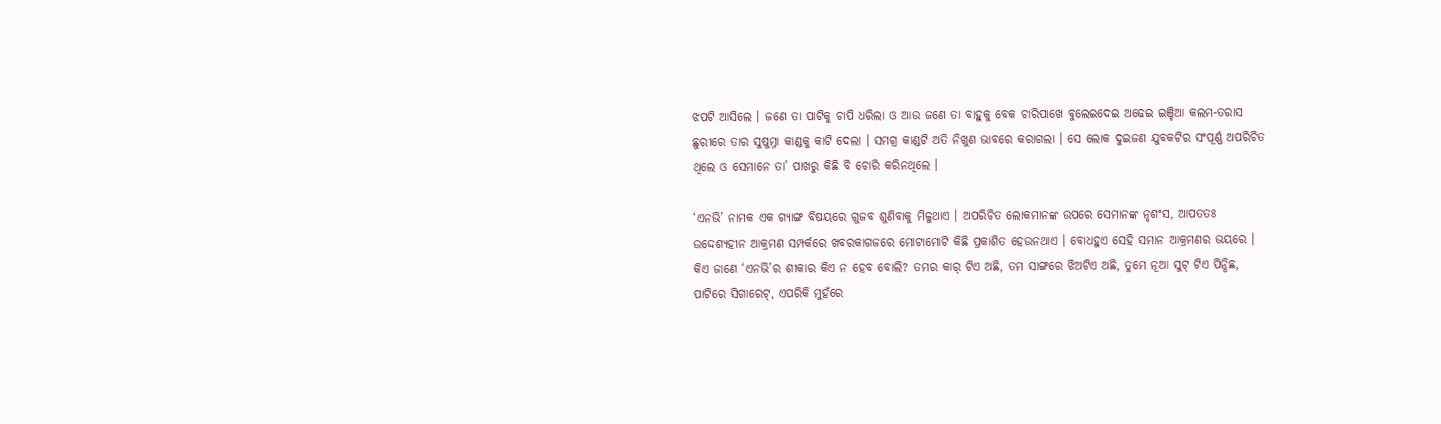ଝପଟି ଆସିଲେ । ଜଣେ ତା ପାଟିକୁ ଚାପି ଧରିଲା ଓ ଆଉ ଜଣେ ତା ବାହୁକୁ ବେକ ଚାରିପାଖେ ବୁଲେଇଦେଇ ଅଢେଇ ଇଞ୍ଚିଆ କଲମ-ତରାସ ଛୁରୀରେ ତାର ସୁଷୁମ୍ନା କାଣ୍ଡକୁ କାଟି ଦେଲା । ସମଗ୍ର କାଣ୍ଡଟି ଅତି ନିଖୁଣ ଭାବରେ କରାଗଲା । ସେ ଲୋକ ଦୁଇଜଣ ଯୁବକଟିର ସଂପୂର୍ଣ୍ଣ ଅପରିଚିତ ଥିଲେ ଓ ସେମାନେ ତା’ ପାଖରୁ କିଛି ବି ଚୋରି କରିନଥିଲେ ।

‘ଏନଭି’ ନାମକ ଏକ ଗ୍ୟାଙ୍ଗ ବିଷୟରେ ଗୁଜବ ଶୁଣିବାକୁ ମିଳୁଥାଏ । ଅପରିଚିତ ଲୋକମାନଙ୍କ ଉପରେ ସେମାନଙ୍କ ନୃଶଂସ, ଆପତତଃ ଉଦ୍ଦେଶ୍ୟହୀନ ଆକ୍ରମଣ ସମ୍ପର୍କରେ ଖବରକାଗଜରେ ମୋଟାମୋଟି କିଛି ପ୍ରକାଶିତ ହେଉନଥାଏ । ବୋଧହୁଏ ସେହି ସମାନ ଆକ୍ରମଣର ଭୟରେ । କିଏ ଜାଣେ ‘ଏନଭି’ର ଶୀକାର କିଏ ନ ହେବ ବୋଲି? ତମର କାର୍ ଟିଏ ଅଛି, ତମ ସାଙ୍ଗରେ ଝିଅଟିଏ ଅଛି, ତୁମେ ନୂଆ ସୁଟ୍ ଟିଏ ପିନ୍ଧିଛ, ପାଟିରେ ସିଗାରେଟ୍, ଏପରିକି ମୁହଁରେ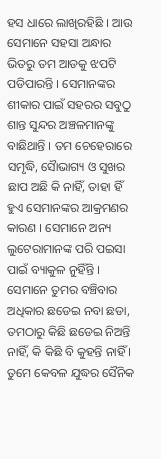ହସ ଧାରେ ଲାଖିରହିଛି । ଆଉ ସେମାନେ ସହସା ଅନ୍ଧାର ଭିତରୁ ତମ ଆଡକୁ ଝପଟି ପଡିପାରନ୍ତି । ସେମାନଙ୍କର ଶୀକାର ପାଇଁ ସହରର ସବୁଠୁ ଶାନ୍ତ ସୁନ୍ଦର ଅଞ୍ଚଳମାନଙ୍କୁ ବାଛିଥାନ୍ତି । ତମ ଚେହେରାରେ ସମୃଦ୍ଧି, ସୈାଭାଗ୍ୟ ଓ ସୁଖର ଛାପ ଅଛି କି ନାହିଁ, ତାହା ହିଁ ହୁଏ ସେମାନଙ୍କର ଆକ୍ରମଣର କାରଣ । ସେମାନେ ଅନ୍ୟ ଲୁଟେରାମାନଙ୍କ ପରି ପଇସା ପାଇଁ ବ୍ୟାକୁଳ ନୁହିଁନ୍ତି । ସେମାନେ ତୁମର ବଞ୍ଚିବାର ଅଧିକାର ଛଡେଇ ନବା ଛଡା, ତମଠାରୁ କିଛି ଛଡେଇ ନିଅନ୍ତି ନାହିଁ, କି କିଛି ବି କୁହନ୍ତି ନାହିଁ । ତୁମେ କେବଳ ଯୁଦ୍ଧର ସୈନିକ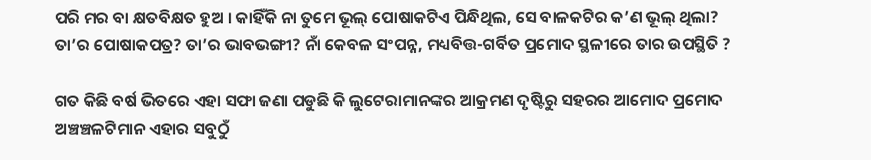ପରି ମର ବା କ୍ଷତବିକ୍ଷତ ହୁଅ । କାହିଁକି ନା ତୁମେ ଭୂଲ୍ ପୋଷାକଟିଏ ପିନ୍ଧିଥିଲ, ସେ ବାଳକଟିର କ’ଣ ଭୂଲ୍ ଥିଲା? ତା’ର ପୋଷାକପତ୍ର? ତା’ର ଭାବଭଙ୍ଗୀ? ନାଁ କେବଳ ସଂପନ୍ନ, ମଧ୍ୟବିତ୍ତ-ଗର୍ବିତ ପ୍ରମୋଦ ସ୍ଥଳୀରେ ତାର ଉପସ୍ଥିତି ?

ଗତ କିଛି ବର୍ଷ ଭିତରେ ଏହା ସଫା ଜଣା ପଡୁଛି କି ଲୁଟେରାମାନଙ୍କର ଆକ୍ରମଣ ଦୃଷ୍ଟିରୁ ସହରର ଆମୋଦ ପ୍ରମୋଦ ଅଞ୍ଚଞ୍ଚଳଟିମାନ ଏହାର ସବୁଠୁଁ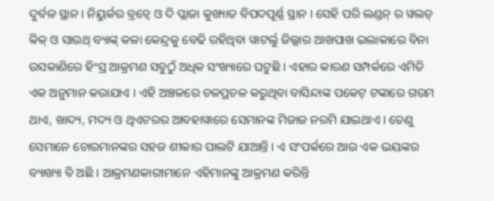ଦୁର୍ବଳ ସ୍ଥାନ । ନିୟୁର୍କର ବ୍ରଡ୍ୱେ ଓ ଦି ପ୍ଲାଜା କୁଖ୍ୟାତ ବିପଦପୂର୍ଣ୍ଣ ସ୍ଥାନ । ସେହି ପରି ଲଣ୍ଡନ୍ ର ୱଲଡ୍ ବ୍ୱିକ୍ ଓ ସାଉଥ୍ ବ୍ୟାଙ୍କ୍ କଳା କେନ୍ଦ୍ରକୁ ବେଢି ରହିଥିବା ୱାଟର୍ଲୁ ଜିଲ୍ଲାର ଆଖପାଖ ଇଲାକାରେ ବିନା ଉସକାଣିରେ ହିଂସ୍ର ଆକ୍ରମଣ ସବୁଠୁଁ ଅଧିକ ସଂଖ୍ୟାରେ ଘଟୁଛି । ଏହାର କାରଣ ସମ୍ପର୍କରେ ଏମିତି ଏକ ଅନୁମାନ କରାଯାଏ । ଏହି ଅଞ୍ଚଳରେ ଚଳପ୍ରଚଳ କରୁଥିବା ବାସିନ୍ଦାଙ୍କ ପକେଟ୍ ଟଙ୍କାରେ ଗରମ ଥାଏ, ଖାଦ୍ୟ, ମଦ୍ୟ ଓ ଥିଏଟରର ଆବହାୱାରେ ସେମାନଙ୍କ ମିଜାଜ ନରମି ଯାଇଥାଏ । ତେଣୁ ସେମାନେ ଚୋରମାନଙ୍କର ସହଜ ଶୀକାର ପାଲଟି ଯାଆନ୍ତି । ଏ ସଂପର୍କରେ ଆଉ ଏକ ଭୟଙ୍କର ବ୍ୟାଖ୍ୟା ବି ଅଛି । ଆକ୍ରମଣକାରୀମାନେ ଏହିମାନଙ୍କୁ ଆକ୍ରମଣ କରିନ୍ତି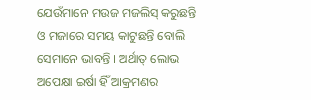ଯେଉଁମାନେ ମଉଜ ମଜଲିସ୍ କରୁଛନ୍ତି ଓ ମଜାରେ ସମୟ କାଟୁଛନ୍ତି ବୋଲି ସେମାନେ ଭାବନ୍ତି । ଅର୍ଥାତ୍ ଲୋଭ ଅପେକ୍ଷା ଇର୍ଷା ହିଁ ଆକ୍ରମଣର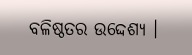ବଳିଷ୍ଠତର ଉଦ୍ଦେଶ୍ୟ ।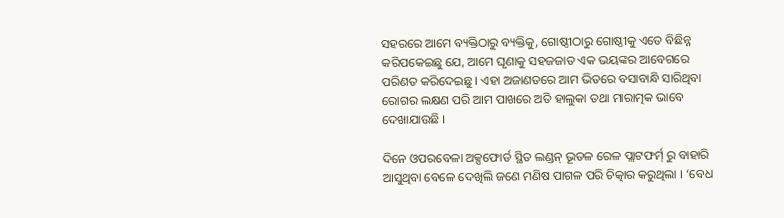ସହରରେ ଆମେ ବ୍ୟକ୍ତିଠାରୁ ବ୍ୟକ୍ତିକୁ, ଗୋଷ୍ଠୀଠାରୁ ଗୋଷ୍ଠୀକୁ ଏତେ ବିଛିନ୍ନ କରିପକେଇଛୁ ଯେ, ଆମେ ଘୃଣାକୁ ସହଜଜାତ ଏକ ଭୟଙ୍କର ଆବେଗରେ ପରିଣତ କରିଦେଇଛୁ । ଏହା ଅଜାଣତରେ ଆମ ଭିତରେ ବସାବାନ୍ଧି ସାରିଥିବା ରୋଗର ଲକ୍ଷଣ ପରି ଆମ ପାଖରେ ଅତି ହାଲୁକା ତଥା ମାରାତ୍ମକ ଭାବେ ଦେଖାଯାଉଛି ।

ଦିନେ ଓପରବେଳା ଅକ୍ସଫୋର୍ଡ ସ୍ଥିତ ଲଣ୍ଡନ୍ ଭୂତଳ ରେଳ ପ୍ଲାଟଫର୍ମ୍ ରୁ ବାହାରି ଆସୁଥିବା ବେଳେ ଦେଖିଲି ଜଣେ ମଣିଷ ପାଗଳ ପରି ଚିତ୍କାର କରୁଥିଲା । ‘ବେଧ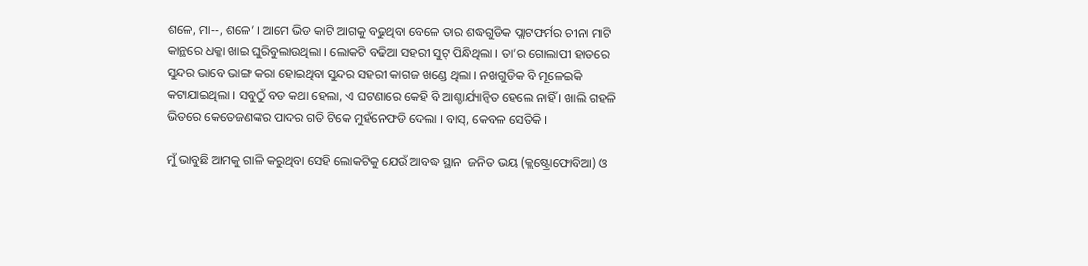ଶଳେ, ମା--, ଶଳେ’ । ଆମେ ଭିଡ କାଟି ଆଗକୁ ବଢୁଥିବା ବେଳେ ତାର ଶଦ୍ଧଗୁଡିକ ପ୍ଲାଟଫର୍ମର ଚୀନା ମାଟି କାନ୍ଥରେ ଧକ୍କା ଖାଇ ଘୁରିବୁଲାଉଥିଲା । ଲୋକଟି ବଢିଆ ସହରୀ ସୁଟ୍ ପିନ୍ଧିଥିଲା । ତା’ର ଗୋଲାପୀ ହାତରେ ସୁନ୍ଦର ଭାବେ ଭାଙ୍ଗ କରା ହୋଇଥିବା ସୁନ୍ଦର ସହରୀ କାଗଜ ଖଣ୍ଡେ ଥିଲା । ନଖଗୁଡିକ ବି ମୂଳେଇକି କଟାଯାଇଥିଲା । ସବୁଠୁଁ ବଡ କଥା ହେଲା, ଏ ଘଟଣାରେ କେହି ବି ଆଶ୍ଚାର୍ଯ୍ୟାନ୍ୱିତ ହେଲେ ନାହିଁ । ଖାଲି ଗହଳି ଭିତରେ କେତେଜଣଙ୍କର ପାଦର ଗତି ଟିକେ ମୁହଁନେଫଡି ଦେଲା । ବାସ୍, କେବଳ ସେତିକି ।

ମୁଁ ଭାବୁଛି ଆମକୁ ଗାଳି କରୁଥିବା ସେହି ଲୋକଟିକୁ ଯେଉଁ ଆବଦ୍ଧ ସ୍ଥାନ  ଜନିତ ଭୟ (କ୍ଲଷ୍ଟ୍ରୋଫୋବିଆ) ଓ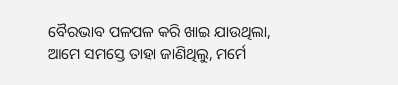ବୈରଭାବ ପଳପଳ କରି ଖାଇ ଯାଉଥିଲା, ଆମେ ସମସ୍ତେ ତାହା ଜାଣିଥିଲୁ, ମର୍ମେ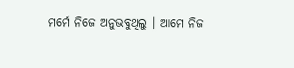ମର୍ମେ ନିଜେ ଅନୁଭବୁଥିଲୁ । ଆମେ ନିଜ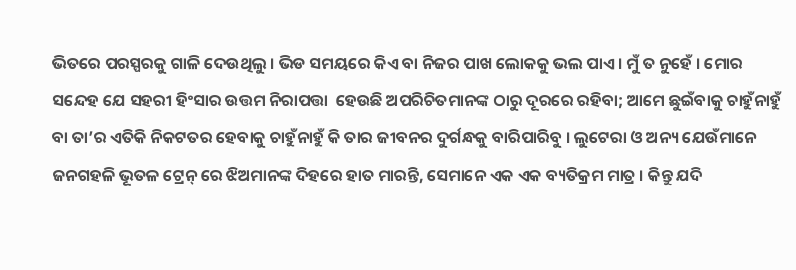ଭିତରେ ପରସ୍ପରକୁ ଗାଳି ଦେଉଥିଲୁ । ଭିଡ ସମୟରେ କିଏ ବା ନିଜର ପାଖ ଲୋକକୁ ଭଲ ପାଏ । ମୁଁ ତ ନୁହେଁ । ମୋର ସନ୍ଦେହ ଯେ ସହରୀ ହିଂସାର ଉତ୍ତମ ନିରାପତ୍ତା  ହେଉଛି ଅପରିଚିତମାନଙ୍କ ଠାରୁ ଦୂରରେ ରହିବା; ଆମେ ଛୁଇଁବାକୁ ଚାହୁଁନାହୁଁ ବା ତା’ର ଏତିକି ନିକଟତର ହେବାକୁ ଚାହୁଁନାହୁଁ କି ତାର ଜୀବନର ଦୁର୍ଗନ୍ଧକୁ ବାରିପାରିବୁ । ଲୁଟେରା ଓ ଅନ୍ୟ ଯେଉଁମାନେ ଜନଗହଳି ଭୂତଳ ଟ୍ରେନ୍ ରେ ଝିଅମାନଙ୍କ ଦିହରେ ହାତ ମାରନ୍ତି, ସେମାନେ ଏକ ଏକ ବ୍ୟତିକ୍ରମ ମାତ୍ର । କିନ୍ତୁ ଯଦି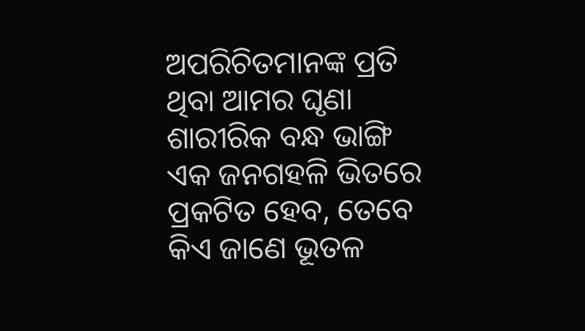ଅପରିଚିତମାନଙ୍କ ପ୍ରତି ଥିବା ଆମର ଘୃଣା ଶାରୀରିକ ବନ୍ଧ ଭାଙ୍ଗି ଏକ ଜନଗହଳି ଭିତରେ ପ୍ରକଟିତ ହେବ, ତେବେ କିଏ ଜାଣେ ଭୂତଳ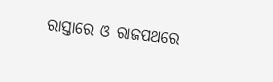ରାସ୍ତାରେ ଓ ରାଜପଥରେ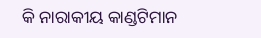କି ନାରାକୀୟ କାଣ୍ଡଟିମାନ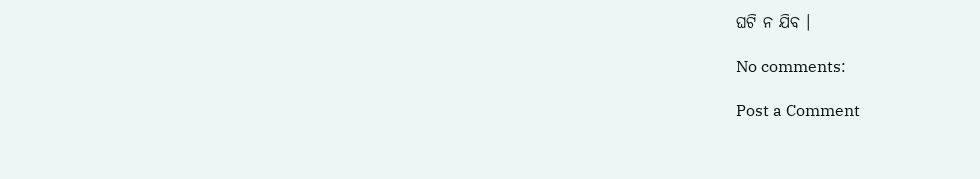ଘଟି ନ ଯିବ ।

No comments:

Post a Comment